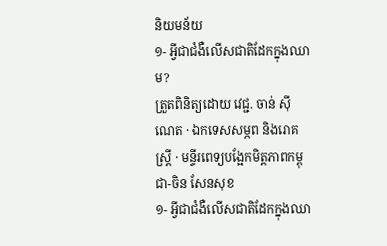និយមន័យ
១- អ្វីជាជំងឺលើសជាតិដែកក្នុងឈាម?
ត្រួតពិនិត្យដោយ វេជ្ជ. ចាន់ ស៊ីណេត · ឯកទេសសម្ភព និងរោគស្ត្រី · មន្ទីរពេទ្យបង្អែកមិត្តភាពកម្ពុជា-ចិន សែនសុខ
១- អ្វីជាជំងឺលើសជាតិដែកក្នុងឈា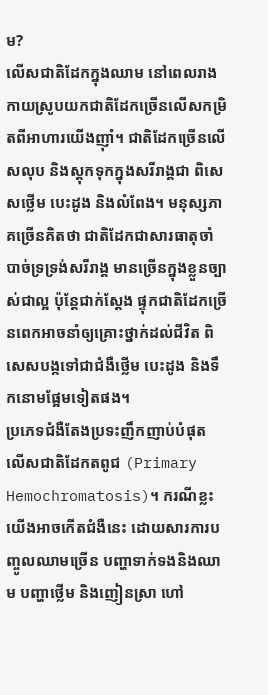ម?
លើសជាតិដែកក្នុងឈាម នៅពេលរាងកាយស្រូបយកជាតិដែកច្រើនលើសកម្រិតពីអាហារយើងញ៉ាំ។ ជាតិដែកច្រើនលើសលុប និងស្តុកទុកក្នុងសរីរាង្គជា ពិសេសថ្លើម បេះដូង និងលំពែង។ មនុស្សភាគច្រើនគិតថា ជាតិដែកជាសារធាតុចាំបាច់ទ្រទ្រង់សរីរាង្គ មានច្រើនក្នុងខ្លួនច្បាស់ជាល្អ ប៉ុន្តែជាក់ស្តែង ផ្ទុកជាតិដែកច្រើនពេកអាចនាំឲ្យគ្រោះថ្នាក់ដល់ជីវិត ពិសេសបង្កទៅជាជំងឺថ្លើម បេះដូង និងទឹកនោមផ្អែមទៀតផង។
ប្រភេទជំងឺតែងប្រទះញឹកញាប់បំផុត លើសជាតិដែកតពូជ (Primary Hemochromatosis)។ ករណីខ្លះយើងអាចកើតជំងឺនេះ ដោយសារការបញ្ចូលឈាមច្រើន បញ្ហាទាក់ទងនិងឈាម បញ្ហាថ្លើម និងញៀនស្រា ហៅ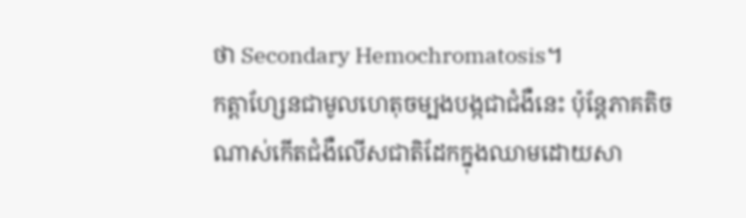ថា Secondary Hemochromatosis។
កត្តាហ្សែនជាមូលហេតុចម្បងបង្កជាជំងឺនេះ ប៉ុន្តែភាគតិចណាស់កើតជំងឺលើសជាតិដែកក្នុងឈាមដោយសា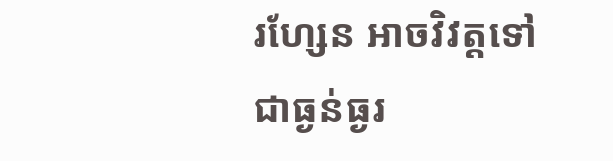រហ្សែន អាចវិវត្តទៅជាធ្ងន់ធ្ងរ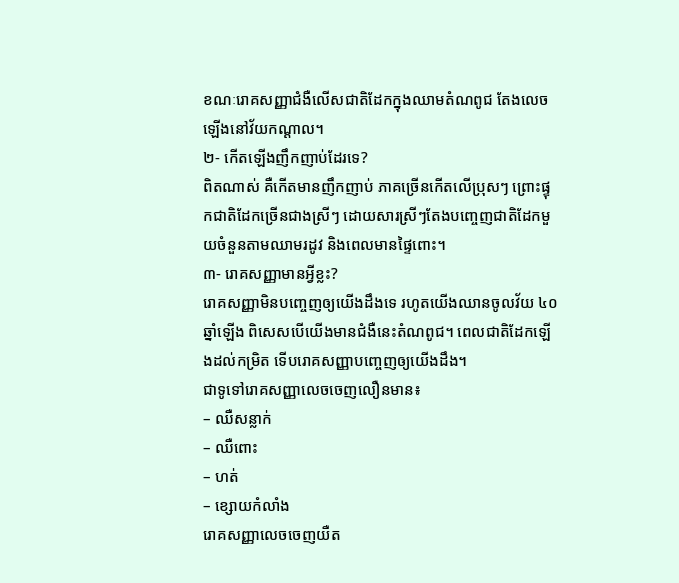ខណៈរោគសញ្ញាជំងឺលើសជាតិដែកក្នុងឈាមតំណពូជ តែងលេចឡើងនៅវ័យកណ្តាល។
២- កើតឡើងញឹកញាប់ដែរទេ?
ពិតណាស់ គឺកើតមានញឹកញាប់ ភាគច្រើនកើតលើប្រុសៗ ព្រោះផ្ទុកជាតិដែកច្រើនជាងស្រីៗ ដោយសារស្រីៗតែងបញ្ចេញជាតិដែកមួយចំនួនតាមឈាមរដូវ និងពេលមានផ្ទៃពោះ។
៣- រោគសញ្ញាមានអ្វីខ្លះ?
រោគសញ្ញាមិនបញ្ចេញឲ្យយើងដឹងទេ រហូតយើងឈានចូលវ័យ ៤០ ឆ្នាំឡើង ពិសេសបើយើងមានជំងឺនេះតំណពូជ។ ពេលជាតិដែកឡើងដល់កម្រិត ទើបរោគសញ្ញាបញ្ចេញឲ្យយើងដឹង។
ជាទូទៅរោគសញ្ញាលេចចេញលឿនមាន៖
– ឈឺសន្លាក់
– ឈឺពោះ
– ហត់
– ខ្សោយកំលាំង
រោគសញ្ញាលេចចេញយឺត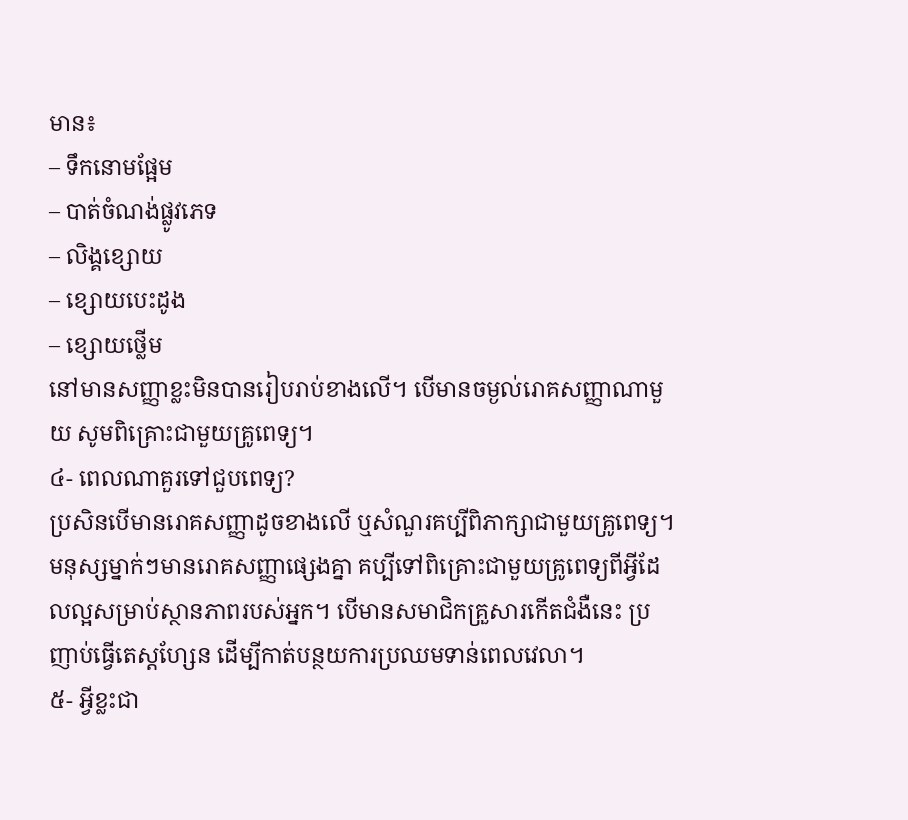មាន៖
– ទឹកនោមផ្អែម
– បាត់ចំណង់ផ្លូវភេទ
– លិង្គខ្សោយ
– ខ្សោយបេះដូង
– ខ្សោយថ្លើម
នៅមានសញ្ញាខ្លះមិនបានរៀបរាប់ខាងលើ។ បើមានចម្ងល់រោគសញ្ញាណាមួយ សូមពិគ្រោះជាមួយគ្រូពេទ្យ។
៤- ពេលណាគួរទៅជួបពេទ្យ?
ប្រសិនបើមានរោគសញ្ញាដូចខាងលើ ឬសំណួរគប្បីពិភាក្សាជាមួយគ្រូពេទ្យ។ មនុស្សម្នាក់ៗមានរោគសញ្ញាផ្សេងគ្នា គប្បីទៅពិគ្រោះជាមួយគ្រូពេទ្យពីអ្វីដែលល្អសម្រាប់ស្ថានភាពរបស់អ្នក។ បើមានសមាជិកគ្រួសារកើតជំងឺនេះ ប្រញាប់ធ្វើតេស្តហ្សែន ដើម្បីកាត់បន្ថយការប្រឈមទាន់ពេលវេលា។
៥- អ្វីខ្លះជា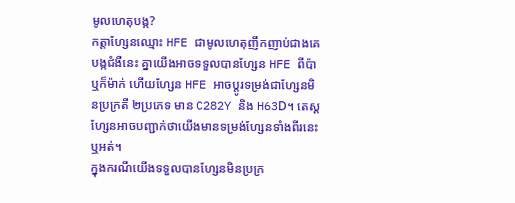មូលហេតុបង្ក?
កត្តាហ្សែនឈ្មោះ HFE ជាមូលហេតុញឹកញាប់ជាងគេបង្កជំងឺនេះ គ្នាយើងអាចទទួលបានហ្សែន HFE ពីប៉ា ឬក៏ម៉ាក់ ហើយហ្សែន HFE អាចប្តូរទម្រង់ជាហ្សែនមិនប្រក្រតី ២ប្រភេទ មាន C282Y និង H63D។ តេស្តហ្សែនអាចបញ្ជាក់ថាយើងមានទម្រង់ហ្សែនទាំងពីរនេះ ឬអត់។
ក្នុងករណីយើងទទួលបានហ្សែនមិនប្រក្រ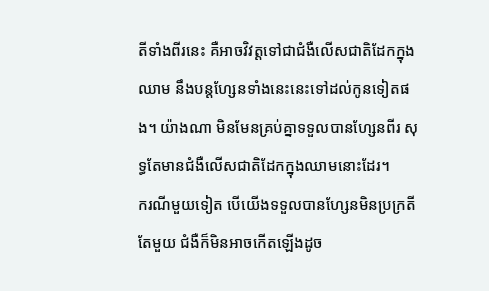តីទាំងពីរនេះ គឺអាចវិវត្តទៅជាជំងឺលើសជាតិដែកក្នុងឈាម នឹងបន្តហ្សែនទាំងនេះនេះទៅដល់កូនទៀតផង។ យ៉ាងណា មិនមែនគ្រប់គ្នាទទួលបានហ្សែនពីរ សុទ្ធតែមានជំងឺលើសជាតិដែកក្នុងឈាមនោះដែរ។
ករណីមួយទៀត បើយើងទទួលបានហ្សែនមិនប្រក្រតីតែមួយ ជំងឺក៏មិនអាចកើតឡើងដូច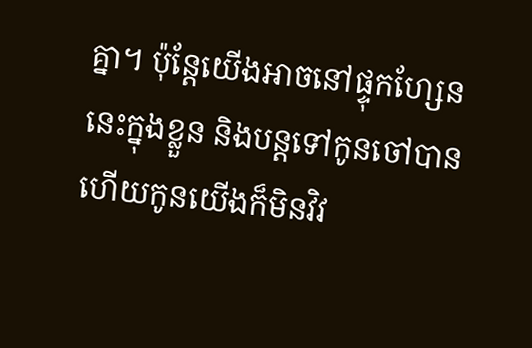គ្នា។ ប៉ុន្តែយើងអាចនៅផ្ទុកហ្សែននេះក្នុងខ្លួន និងបន្តទៅកូនចៅបាន ហើយកូនយើងក៏មិនវិវ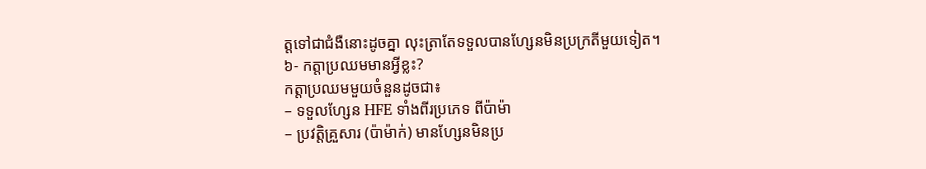ត្តទៅជាជំងឺនោះដូចគ្នា លុះត្រាតែទទួលបានហ្សែនមិនប្រក្រតីមួយទៀត។
៦- កត្តាប្រឈមមានអ្វីខ្លះ?
កត្តាប្រឈមមួយចំនួនដូចជា៖
– ទទួលហ្សែន HFE ទាំងពីរប្រភេទ ពីប៉ាម៉ា
– ប្រវត្តិគ្រួសារ (ប៉ាម៉ាក់) មានហ្សែនមិនប្រ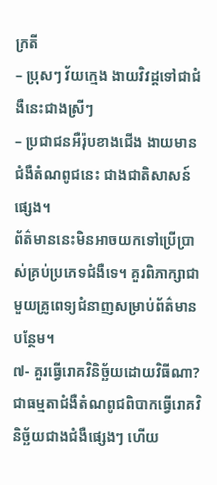ក្រតី
– ប្រុសៗ វ័យក្មេង ងាយវិវដ្តទៅជាជំងឺនេះជាងស្រីៗ
– ប្រជាជនអឺរ៉ុបខាងជើង ងាយមានជំងឺតំណពូជនេះ ជាងជាតិសាសន៍ផ្សេង។
ព័ត៌មាននេះមិនអាចយកទៅប្រើប្រាស់គ្រប់ប្រភេទជំងឺទេ។ គួរពិភាក្សាជាមួយគ្រូពេទ្យជំនាញសម្រាប់ព័ត៌មានបន្ថែម។
៧- គួរធ្វើរោគវិនិច្ឆ័យដោយវិធីណា?
ជាធម្មតាជំងឺតំណពូជពិបាកធ្វើរោគវិនិច្ឆ័យជាងជំងឺផ្សេងៗ ហើយ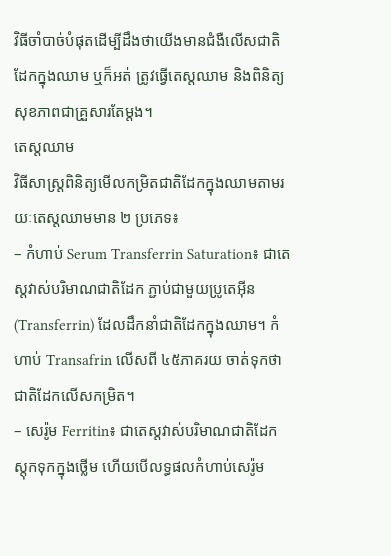វិធីចាំបាច់បំផុតដើម្បីដឹងថាយើងមានជំងឺលើសជាតិដែកក្នុងឈាម ឬក៏អត់ ត្រូវធ្វើតេស្តឈាម និងពិនិត្យសុខភាពជាគ្រួសារតែម្តង។
តេស្តឈាម
វិធីសាស្ត្រពិនិត្យមើលកម្រិតជាតិដែកក្នុងឈាមតាមរយៈតេស្តឈាមមាន ២ ប្រភេទ៖
– កំហាប់ Serum Transferrin Saturation៖ ជាតេស្តវាស់បរិមាណជាតិដែក ភ្ជាប់ជាមួយប្រូតេអ៊ីន (Transferrin) ដែលដឹកនាំជាតិដែកក្នុងឈាម។ កំហាប់ Transafrin លើសពី ៤៥ភាគរយ ចាត់ទុកថាជាតិដែកលើសកម្រិត។
– សេរ៉ូម Ferritin៖ ជាតេស្តវាស់បរិមាណជាតិដែកស្តុកទុកក្នុងថ្លើម ហើយបើលទ្ធផលកំហាប់សេរ៉ូម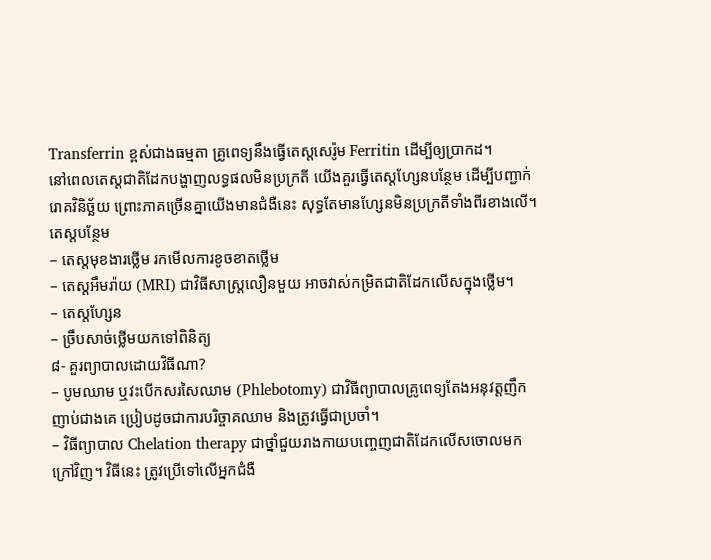Transferrin ខ្ពស់ជាងធម្មតា គ្រូពេទ្យនឹងធ្វើតេស្តសេរ៉ូម Ferritin ដើម្បីឲ្យប្រាកដ។
នៅពេលតេស្តជាតិដែកបង្ហាញលទ្ធផលមិនប្រក្រតី យើងគួរធ្វើតេស្តហ្សែនបន្ថែម ដើម្បីបញ្ជាក់រោគវិនិច្ឆ័យ ព្រោះភាគច្រើនគ្នាយើងមានជំងឺនេះ សុទ្ធតែមានហ្សែនមិនប្រក្រតីទាំងពីរខាងលើ។
តេស្តបន្ថែម
– តេស្តមុខងារថ្លើម រកមើលការខូចខាតថ្លើម
– តេស្តអឹមរ៉ាយ (MRI) ជាវិធីសាស្ត្រលឿនមួយ អាចវាស់កម្រិតជាតិដែកលើសក្នុងថ្លើម។
– តេស្តហ្សែន
– ច្រឹបសាច់ថ្លើមយកទៅពិនិត្យ
៨- គួរព្យាបាលដោយវិធីណា?
– បូមឈាម ឬវះបើកសរសៃឈាម (Phlebotomy) ជាវិធីព្យាបាលគ្រូពេទ្យតែងអនុវត្តញឹកញាប់ជាងគេ ប្រៀបដូចជាការបរិច្ចាគឈាម និងត្រូវធ្វើជាប្រចាំ។
– វិធីព្យាបាល Chelation therapy ជាថ្នាំជួយរាងកាយបញ្ចេញជាតិដែកលើសចោលមកក្រៅវិញ។ វិធីនេះ ត្រូវប្រើទៅលើអ្នកជំងឺ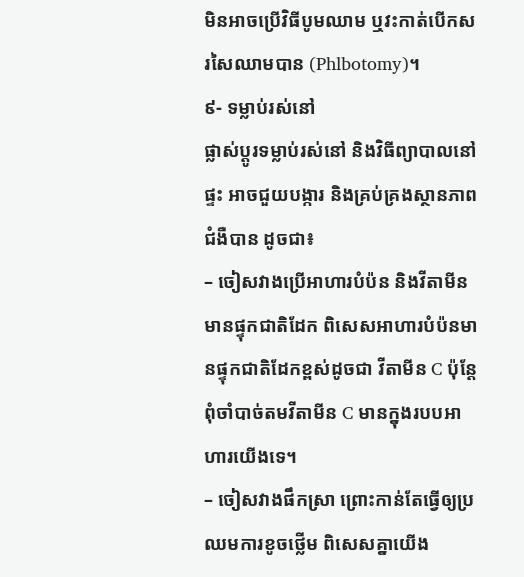មិនអាចប្រើវិធីបូមឈាម ឬវះកាត់បើកសរសៃឈាមបាន (Phlbotomy)។
៩- ទម្លាប់រស់នៅ
ផ្លាស់ប្តូរទម្លាប់រស់នៅ និងវិធីព្យាបាលនៅផ្ទះ អាចជួយបង្ការ និងគ្រប់គ្រងស្ថានភាពជំងឺបាន ដូចជា៖
– ចៀសវាងប្រើអាហារបំប៉ន និងវីតាមីនមានផ្ទុកជាតិដែក ពិសេសអាហារបំប៉នមានផ្ទុកជាតិដែកខ្ពស់ដូចជា វីតាមីន C ប៉ុន្តែពុំចាំបាច់តមវីតាមីន C មានក្នុងរបបអាហារយើងទេ។
– ចៀសវាងផឹកស្រា ព្រោះកាន់តែធ្វើឲ្យប្រឈមការខូចថ្លើម ពិសេសគ្នាយើង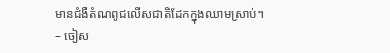មានជំងឺតំណពូជលើសជាតិដែកក្នុងឈាមស្រាប់។
– ចៀស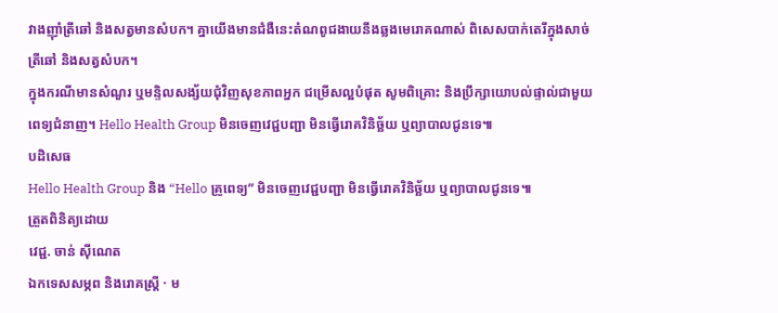វាងញ៉ាំត្រីឆៅ និងសត្វមានសំបក។ គ្នាយើងមានជំងឺនេះតំណពូជងាយនឹងឆ្លងមេរោគណាស់ ពិសេសបាក់តេរីក្នុងសាច់ត្រីឆៅ និងសត្វសំបក។
ក្នុងករណីមានសំណួរ ឬមន្ទិលសង្ស័យជុំវិញសុខភាពអ្នក ជម្រើសល្អបំផុត សូមពិគ្រោះ និងប្រឹក្សាយោបល់ផ្ទាល់ជាមួយពេទ្យជំនាញ។ Hello Health Group មិនចេញវេជ្ជបញ្ជា មិនធ្វើរោគវិនិច្ឆ័យ ឬព្យាបាលជូនទេ៕
បដិសេធ
Hello Health Group និង “Hello គ្រូពេទ្យ” មិនចេញវេជ្ជបញ្ជា មិនធ្វើរោគវិនិច្ឆ័យ ឬព្យាបាលជូនទេ៕
ត្រួតពិនិត្យដោយ
វេជ្ជ. ចាន់ ស៊ីណេត
ឯកទេសសម្ភព និងរោគស្ត្រី · ម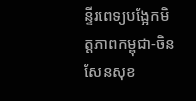ន្ទីរពេទ្យបង្អែកមិត្តភាពកម្ពុជា-ចិន សែនសុខ